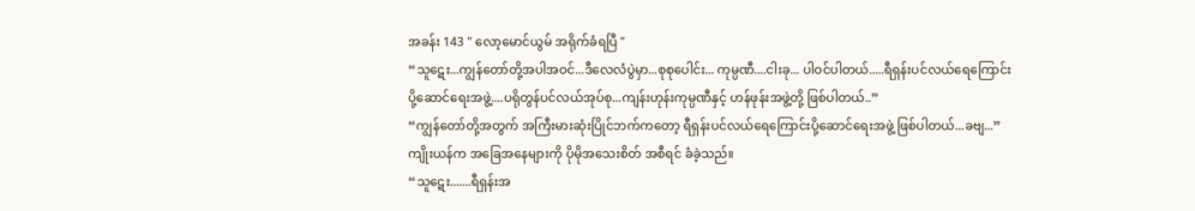အခန်း 143 " လော့မောင်ယွမ် အရိုက်ခံရပြီ "
“သူဋေး...ကျွန်တော်တို့အပါအဝင်...ဒီလေလံပွဲမှာ...စုစုပေါင်း... ကုမ္ပဏီ....ငါးခု... ပါဝင်ပါတယ်.....ရီရှန်းပင်လယ်ရေကြောင်းပို့ဆောင်ရေးအဖွဲ့....ပရိုတွန်ပင်လယ်အုပ်စု...ကျန်းဟုန်းကုမ္ပဏီနှင့် ဟန်ဖုန်းအဖွဲ့တို့ ဖြစ်ပါတယ်..”
“ကျွန်တော်တို့အတွက် အကြီးမားဆုံးပြိုင်ဘက်ကတော့ ရီရှန်းပင်လယ်ရေကြောင်းပို့ဆောင်ရေးအဖွဲ့ ဖြစ်ပါတယ်...ခဗျ...”
ကျိုးယန်က အခြေအနေများကို ပိုမိုအသေးစိတ် အစီရင် ခံခဲ့သည်။
“သူဋေး.......ရီရှန်းအ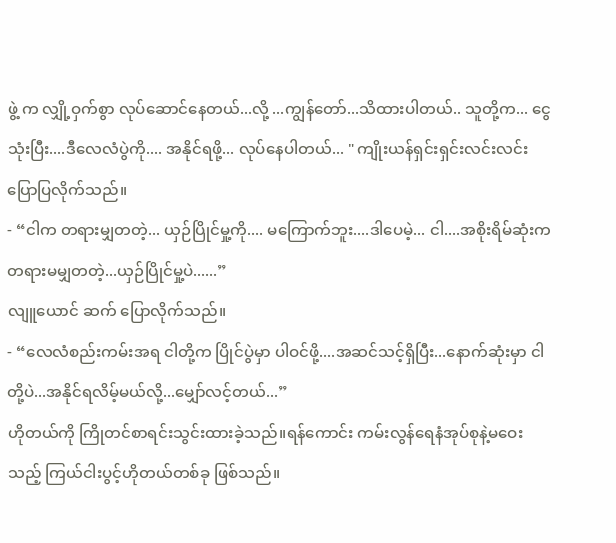ဖွဲ့ က လျှို့ဝှက်စွာ လုပ်ဆောင်နေတယ်...လို့ ...ကျွန်တော်...သိထားပါတယ်.. သူတို့က... ငွေသုံးပြီး....ဒီလေလံပွဲကို.... အနိုင်ရဖို့... လုပ်နေပါတယ်... " ကျိုးယန်ရှင်းရှင်းလင်းလင်း ပြောပြလိုက်သည်။
- “ငါက တရားမျှတတဲ့... ယှဉ်ပြိုင်မှု့ကို.... မကြောက်ဘူး....ဒါပေမဲ့... ငါ....အစိုးရိမ်ဆုံးက တရားမမျှတတဲ့...ယှဉ်ပြိုင်မှု့ပဲ......”
လျူယောင် ဆက် ပြောလိုက်သည်။
- “လေလံစည်းကမ်းအရ ငါတို့က ပြိုင်ပွဲမှာ ပါဝင်ဖို့....အဆင်သင့်ရှိပြီး...နောက်ဆုံးမှာ ငါတို့ပဲ...အနိုင်ရလိမ့်မယ်လို့...မျှော်လင့်တယ်...”
ဟိုတယ်ကို ကြိုတင်စာရင်းသွင်းထားခဲ့သည်။ရန်ကောင်း ကမ်းလွန်ရေနံအုပ်စုနဲ့မဝေးသည့် ကြယ်ငါးပွင့်ဟိုတယ်တစ်ခု ဖြစ်သည်။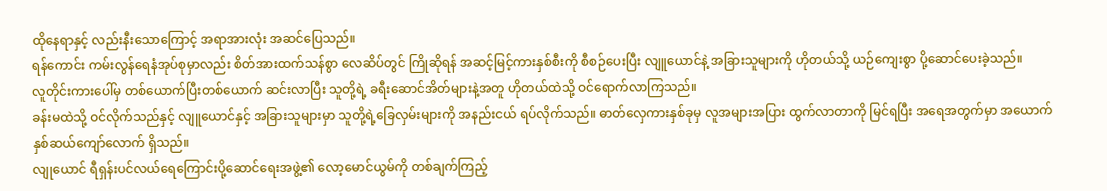ထိုနေရာနှင့် လည်းနီးသောကြောင့် အရာအားလုံး အဆင်ပြေသည်။
ရန်ကောင်း ကမ်းလွန်ရေနံအုပ်စုမှာလည်း စိတ်အားထက်သန်စွာ လေဆိပ်တွင် ကြိုဆိုရန် အဆင့်မြင့်ကားနှစ်စီးကို စီစဉ်ပေးပြီး လျူယောင်နဲ့ အခြားသူများကို ဟိုတယ်သို့ ယဉ်ကျေးစွာ ပို့ဆောင်ပေးခဲ့သည်။
လူတိုင်းကားပေါ်မှ တစ်ယောက်ပြီးတစ်ယောက် ဆင်းလာပြီး သူတို့ရဲ့ ခရီးဆောင်အိတ်များနဲ့အတူ ဟိုတယ်ထဲသို့ ဝင်ရောက်လာကြသည်။
ခန်းမထဲသို့ ဝင်လိုက်သည်နှင့် လျူယောင်နှင့် အခြားသူများမှာ သူတို့ရဲ့ခြေလှမ်းများကို အနည်းငယ် ရပ်လိုက်သည်။ ဓာတ်လှေကားနှစ်ခုမှ လူအများအပြား ထွက်လာတာကို မြင်ရပြီး အရေအတွက်မှာ အယောက်နှစ်ဆယ်ကျော်လောက် ရှိသည်။
လျုယောင် ရီရှန်းပင်လယ်ရေကြောင်းပို့ဆောင်ရေးအဖွဲ့၏ လော့မောင်ယွမ်ကို တစ်ချက်ကြည့်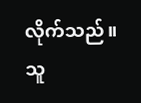လိုက်သည်။
သူ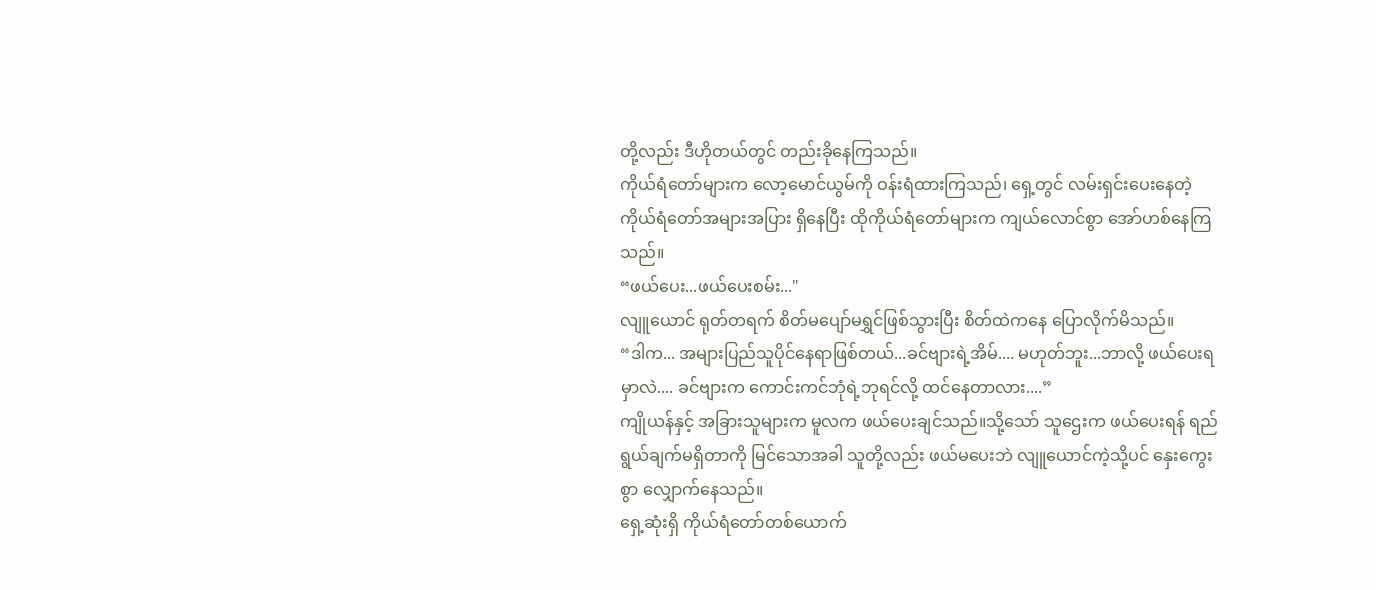တို့လည်း ဒီဟိုတယ်တွင် တည်းခိုနေကြသည်။
ကိုယ်ရံတော်များက လော့မောင်ယွမ်ကို ဝန်းရံထားကြသည်၊ ရှေ့တွင် လမ်းရှင်းပေးနေတဲ့ ကိုယ်ရံတော်အများအပြား ရှိနေပြီး ထိုကိုယ်ရံတော်များက ကျယ်လောင်စွာ အော်ဟစ်နေကြသည်။
“ဖယ်ပေး...ဖယ်ပေးစမ်း..."
လျူယောင် ရုတ်တရက် စိတ်မပျော်မရွှင်ဖြစ်သွားပြီး စိတ်ထဲကနေ ပြောလိုက်မိသည်။
“ဒါက... အများပြည်သူပိုင်နေရာဖြစ်တယ်...ခင်ဗျားရဲ့အိမ်.... မဟုတ်ဘူး...ဘာလို့ ဖယ်ပေးရမှာလဲ.... ခင်ဗျားက ကောင်းကင်ဘုံရဲ့ဘုရင်လို့ ထင်နေတာလား....”
ကျိုယန်နှင့် အခြားသူများက မူလက ဖယ်ပေးချင်သည်။သို့သော် သူဌေးက ဖယ်ပေးရန် ရည်ရွယ်ချက်မရှိတာကို မြင်သောအခါ သူတို့လည်း ဖယ်မပေးဘဲ လျူယောင်ကဲ့သို့ပင် နှေးကွေးစွာ လျှောက်နေသည်။
ရှေ့ဆုံးရှိ ကိုယ်ရံတော်တစ်ယောက်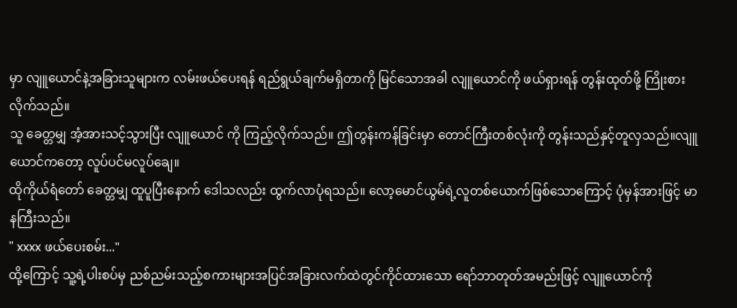မှာ လျူယောင်နဲ့အခြားသူများက လမ်းဖယ်ပေးရန် ရည်ရွယ်ချက်မရှိတာကို မြင်သောအခါ လျူယောင်ကို ဖယ်ရှားရန် တွန်းထုတ်ဖို့ ကြိုးစားလိုက်သည်။
သူ ခေတ္တမျှ အံ့အားသင့်သွားပြီး လျူယောင် ကို ကြည့်လိုက်သည်။ ဤတွန်းကန်ခြင်းမှာ တောင်ကြီးတစ်လုံးကို တွန်းသည်နှင့်တူလှသည်။လျူယောင်ကတော့ လူပ်ပင်မလူပ်ချေ။
ထိုကိုယ်ရံတော် ခေတ္တမျှ ထူပူပြီးနောက် ဒေါသလည်း ထွက်လာပုံရသည်။ လော့မောင်ယွမ်ရဲ့လူတစ်ယောက်ဖြစ်သောကြောင့် ပုံမှန်အားဖြင့် မာနကြီးသည်။
" xxxx ဖယ်ပေးစမ်း..."
ထို့ကြောင့် သူ့ရဲ့ပါးစပ်မှ ညစ်ညမ်းသည့်စကားများအပြင်အခြားလက်ထဲတွင်ကိုင်ထားသော ရော်ဘာတုတ်အမည်းဖြင့် လျူယောင်ကို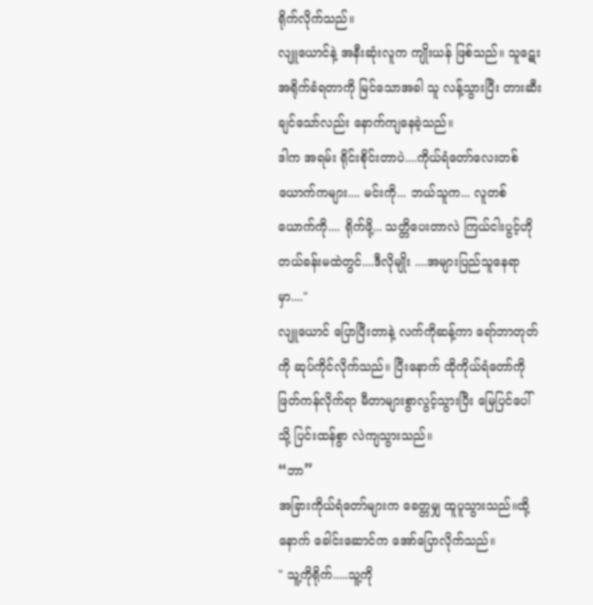ရိုက်လိုက်သည်။
လျူယောင်နဲ့ အနီးဆုံးလူက ကျိုးယန် ဖြစ်သည်။ သူဋေး အရိုက်ခံရတာကို မြင်သောအခါ သူ လန့်သွားပြီး တားဆီးချင်သော်လည်း နောက်ကျနေခဲ့သည်။
ဒါက အရမ်း ရိုင်းစိုင်းတာပဲ....ကိုယ်ရံတော်လေးတစ်ယောက်ကများ.... မင်းကို... ဘယ်သူက... လူတစ်ယောက်ကို.... ရိုက်ဖို့... သတ္တိပေးတာလဲ ကြယ်ငါးပွင့်ဟိုတယ်ခန်းမထဲတွင်....ဒီလိုမျိုး ....အများပြည်သူနေရာမှာ...."
လျူယောင် ပြောပြီးတာနဲ့ လက်ကိုဆန့်ကာ ရော်ဘာတုတ်ကို ဆုပ်ကိုင်လိုက်သည်။ ပြီးနောက် ထိုကိုယ်ရံတော်ကို ဖြတ်ကန်လိုက်ရာ မီတာများစွာလွင့်သွားပြီး မြေပြင်ပေါ်သို့ ပြင်းထန်စွာ လဲကျသွားသည်။
“ဘာ”
အခြားကိုယ်ရံတော်များက ခေတ္တမျှ ထူပူသွားသည်။ထို့နောက် ခေါင်းဆောင်က အော်ပြောလိုက်သည်။
" သူ့ကိုရိုက်.....သူ့ကို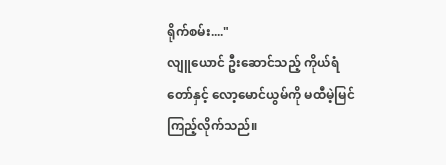ရိုက်စမ်း...."
လျူယောင် ဦးဆောင်သည့် ကိုယ်ရံတော်နှင့် လော့မောင်ယွမ်ကို မထီမဲ့မြင် ကြည့်လိုက်သည်။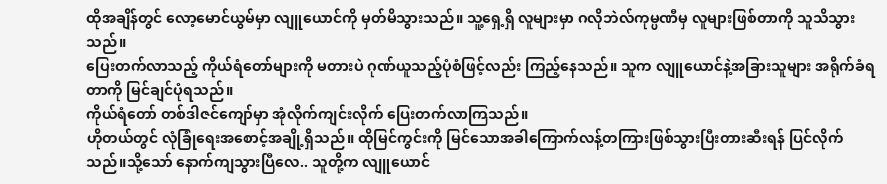ထိုအချိန်တွင် လော့မောင်ယွမ်မှာ လျူယောင်ကို မှတ်မိသွားသည်။ သူ့ရှေ့ရှိ လူများမှာ ဂလိုဘဲလ်ကုမ္ပဏီမှ လူများဖြစ်တာကို သူသိသွားသည်။
ပြေးတက်လာသည့် ကိုယ်ရံတော်များကို မတားပဲ ဂုဏ်ယူသည့်ပုံစံဖြင့်လည်း ကြည့်နေသည်။ သူက လျူယောင်နဲ့အခြားသူများ အရိုက်ခံရတာကို မြင်ချင်ပုံရသည်။
ကိုယ်ရံတော် တစ်ဒါဇင်ကျော်မှာ အုံလိုက်ကျင်းလိုက် ပြေးတက်လာကြသည်။
ဟိုတယ်တွင် လုံခြုံရေးအစောင့်အချို့ရှိသည်။ ထိုမြင်ကွင်းကို မြင်သောအခါကြောက်လန့်တကြားဖြစ်သွားပြီးတားဆီးရန် ပြင်လိုက်သည်။သို့သော် နောက်ကျသွားပြီလေ.. သူတို့က လျူယောင်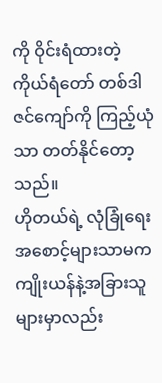ကို ဝိုင်းရံထားတဲ့ ကိုယ်ရံတော် တစ်ဒါဇင်ကျော်ကို ကြည့်ယုံသာ တတ်နိုင်တော့သည်။
ဟိုတယ်ရဲ့ လုံခြုံရေးအစောင့်များသာမက ကျိုးယန်နဲ့အခြားသူများမှာလည်း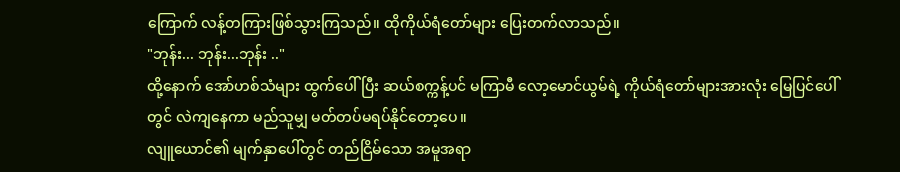ကြောက် လန့်တကြားဖြစ်သွားကြသည်။ ထိုကိုယ်ရံတော်များ ပြေးတက်လာသည်။
"ဘုန်း... ဘုန်း...ဘုန်း .."
ထို့နောက် အော်ဟစ်သံများ ထွက်ပေါ်ပြီး ဆယ်စက္ကန့်ပင် မကြာမီ လော့မောင်ယွမ်ရဲ့ ကိုယ်ရံတော်များအားလုံး မြေပြင်ပေါ်တွင် လဲကျနေကာ မည်သူမျှ မတ်တပ်မရပ်နိုင်တော့ပေ။
လျူယောင်၏ မျက်နှာပေါ်တွင် တည်ငြိမ်သော အမူအရာ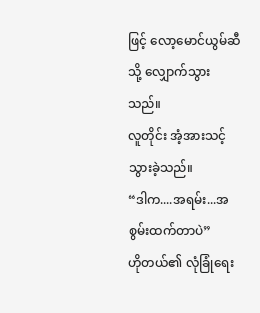ဖြင့် လော့မောင်ယွမ်ဆီသို့ လျှောက်သွားသည်။
လူတိုင်း အံ့အားသင့်သွားခဲ့သည်။
“ဒါက....အရမ်း...အစွမ်းထက်တာပဲ”
ဟိုတယ်၏ လုံခြုံရေး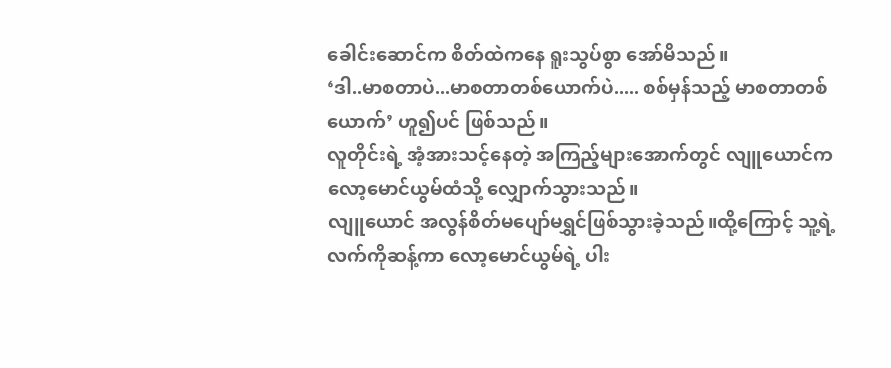ခေါင်းဆောင်က စိတ်ထဲကနေ ရူးသွပ်စွာ အော်မိသည်။
‘ဒါ..မာစတာပဲ...မာစတာတစ်ယောက်ပဲ..... စစ်မှန်သည့် မာစတာတစ်ယောက်’ ဟူ၍ပင် ဖြစ်သည်။
လူတိုင်းရဲ့ အံ့အားသင့်နေတဲ့ အကြည့်များအောက်တွင် လျူယောင်က လော့မောင်ယွမ်ထံသို့ လျှောက်သွားသည်။
လျူယောင် အလွန်စိတ်မပျော်မရွှင်ဖြစ်သွားခဲ့သည်။ထို့ကြောင့် သူ့ရဲ့လက်ကိုဆန့်ကာ လော့မောင်ယွမ်ရဲ့ ပါး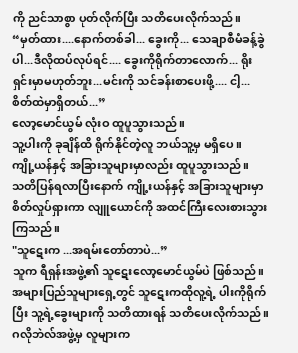ကို ညင်သာစွာ ပုတ်လိုက်ပြီး သတိပေးလိုက်သည်။
“မှတ်ထား....နောက်တစ်ခါ... ခွေးကို... သေချာစီမံခန့်ခွဲပါ...ဒီလိုထပ်လုပ်ရင်.... ခွေးကိုရိုက်တာလောက်... ရိုးရှင်းမှာမဟုတ်ဘူး...မင်းကို သင်ခန်းစာပေးဖို့.... ငါ့... စိတ်ထဲမှာရှိတယ်...”
လော့မောင်ယွမ် လုံးဝ ထူပူသွားသည်။
သူ့ပါးကို ခုချိန်ထိ ရိုက်နိုင်တဲ့လူ ဘယ်သူ့မှ မရှိပေ။
ကျို့ယန်နှင့် အခြားသူများမှာလည်း ထူပူသွားသည်။
သတိပြန်ရလာပြီးနောက် ကျို့းယန်နှင့် အခြားသူများမှာ စိတ်လှုပ်ရှားကာ လျူယောင်ကို အထင်ကြီးလေးစားသွားကြသည်။
"သူဋေးက ...အရမ်းတော်တာပဲ...”
သူက ရီရှန်းအဖွဲ့၏ သူဋေးလော့မောင်ယွမ်ပဲ ဖြစ်သည်။အများပြည်သူများရှေ့တွင် သူဋေးကထိုလူ့ရဲ့ ပါးကိုရိုက်ပြီး သူ့ရဲ့ခွေးများကို သတိထားရန် သတိပေးလိုက်သည်။
ဂလိုဘဲလ်အဖွဲ့မှ လူများက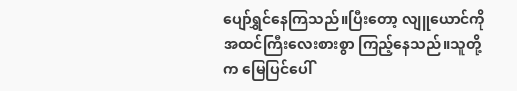ပျော်ရွှင်နေကြသည်။ပြီးတော့ လျူယောင်ကို အထင်ကြီးလေးစားစွာ ကြည့်နေသည်။သူတို့က မြေပြင်ပေါ်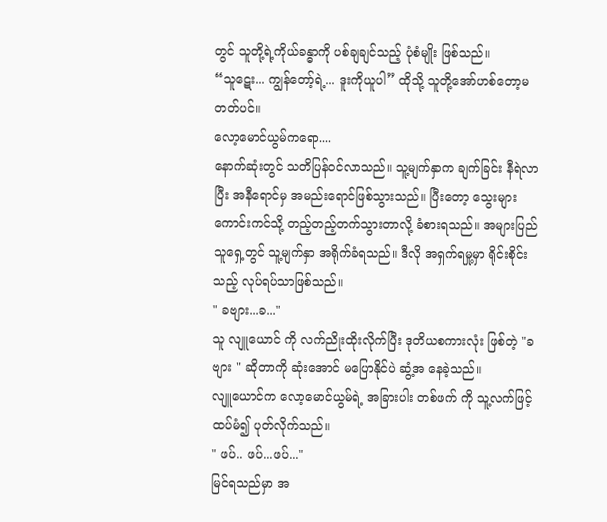တွင် သူတို့ရဲ့ကိုယ်ခန္ဓာကို ပစ်ချချင်သည့် ပုံစံမျိုး ဖြစ်သည်။
“သူဋေး... ကျွန်တော့်ရဲ့... ဒူးကိုယူပါ” ထိုသို့ သူတို့အော်ဟစ်တော့မတတ်ပင်။
လော့မောင်ယွမ်ကရော....
နောက်ဆုံးတွင် သတိပြန်ဝင်လာသည်။ သူ့မျက်နှာက ချက်ခြင်း နီရဲလာပြီး အနီရောင်မှ အမည်းရောင်ဖြစ်သွားသည်။ ပြီးတော့ သွေးများ ကောင်းကင်သို့ တည့်တည့်တက်သွားတာလို့ ခံစားရသည်။ အများပြည်သူရှေ့တွင် သူ့မျက်နှာ အရိုက်ခံရသည်။ ဒီလို အရှက်ရမှု့မှာ ရိုင်းစိုင်းသည့် လုပ်ရပ်သာဖြစ်သည်။
" ခဗျား...ခ..."
သူ လျူယောင် ကို လက်ညိုးထိုးလိုက်ပြီး ဒုတိယစကားလုံး ဖြစ်တဲ့ "ခဗျား " ဆိုတာကို ဆုံးအောင် မပြောနိုင်ပဲ ဆွံ့အ နေခဲ့သည်။
လျူယောင်က လော့မောင်ယွမ်ရဲ့ အခြားပါး တစ်ဖက် ကို သူ့လက်ဖြင့် ထပ်မံ၍ ပုတ်လိုက်သည်။
" ဖပ်.. ဖပ်...ဖပ်..."
မြင်ရသည်မှာ အ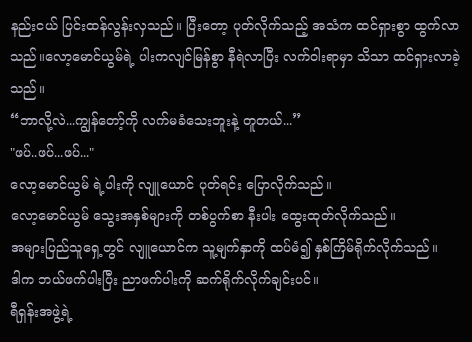နည်းငယ် ပြင်းထန်လွန်းလှသည်။ ပြီးတော့ ပုတ်လိုက်သည့် အသံက ထင်ရှားစွာ ထွက်လာသည်။လော့မောင်ယွမ်ရဲ့ ပါးကလျင်မြန်စွာ နီရဲလာပြီး လက်ဝါးရာမှာ သိသာ ထင်ရှားလာခဲ့သည်။
“ဘာလို့လဲ...ကျွန်တော့်ကို လက်မခံသေးဘူးနဲ့ တူတယ်...”
"ဖပ်..ဖပ်...ဖပ်..."
လော့မောင်ယွမ် ရဲ့ပါးကို လျူယောင် ပုတ်ရင်း ပြောလိုက်သည်။
လော့မောင်ယွမ် သွေးအနှစ်များကို တစ်ပွက်စာ နီးပါး ထွေးထုတ်လိုက်သည်။
အများပြည်သူရှေ့တွင် လျူယောင်က သူ့မျက်နှာကို ထပ်မံ၍ နှစ်ကြိမ်ရိုက်လိုက်သည်။
ဒါက ဘယ်ဖက်ပါးပြီး ညာဖက်ပါးကို ဆက်ရိုက်လိုက်ချင်းပင်။
ရီရှန်းအဖွဲ့ရဲ့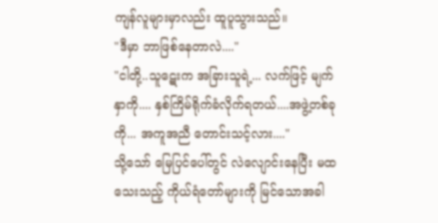ကျန်လူများမှာလည်း ထူပူသွားသည်။
"ဒီမှာ ဘာဖြစ်နေတာလဲ...."
"ငါတို့..သူဋေးက အခြားသူရဲ့... လက်ဖြင့် မျက် နှာကို.... နှစ်ကြိမ်ရိုက်ခံလိုက်ရတယ်....အဖွဲ့တစ်ခုကို... အကူအညီ တောင်းသင့်လား...."
သို့သော် မြေပြင်ပေါ်တွင် လဲလျောင်းနေပြီး မထသေးသည့် ကိုယ်ရံတော်များကို မြင်သောအခါ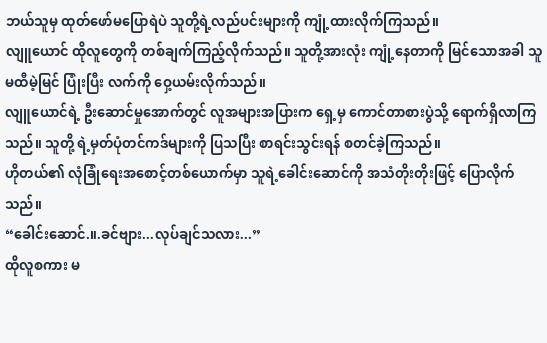ဘယ်သူမှ ထုတ်ဖော်မပြောရဲပဲ သူတို့ရဲ့လည်ပင်းများကို ကျုံ့ထားလိုက်ကြသည်။
လျူယောင် ထိုလူတွေကို တစ်ချက်ကြည့်လိုက်သည်။ သူတို့အားလုံး ကျုံ့နေတာကို မြင်သောအခါ သူ မထီမဲ့မြင် ပြုံးပြီး လက်ကို ဝှေ့ယမ်းလိုက်သည်။
လျူယောင်ရဲ့ ဦးဆောင်မှုအောက်တွင် လူအများအပြားက ရှေ့မှ ကောင်တာစားပွဲသို့ ရောက်ရှိလာကြသည်။ သူတို့ ရဲ့မှတ်ပုံတင်ကဒ်များကို ပြသပြီး စာရင်းသွင်းရန် စတင်ခဲ့ကြသည်။
ဟိုတယ်၏ လုံခြုံရေးအစောင့်တစ်ယောက်မှာ သူရဲ့ခေါင်းဆောင်ကို အသံတိုးတိုးဖြင့် ပြောလိုက်သည်။
“ခေါင်းဆောင်.။.ခင်ဗျား...လုပ်ချင်သလား...”
ထိုလူစကား မ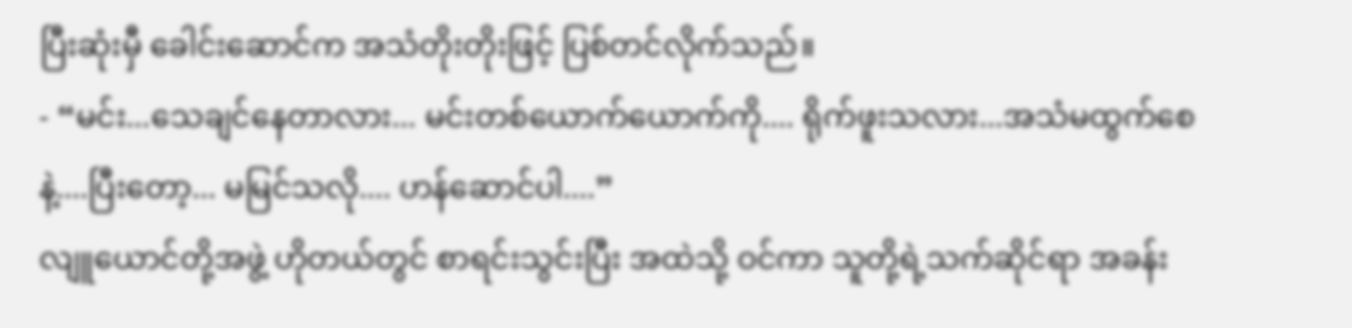ပြီးဆုံးမှီ ခေါင်းဆောင်က အသံတိုးတိုးဖြင့် ပြစ်တင်လိုက်သည်။
- “မင်း...သေချင်နေတာလား... မင်းတစ်ယောက်ယောက်ကို.... ရိုက်ဖူးသလား...အသံမထွက်စေနဲ့....ပြီးတော့... မမြင်သလို.... ဟန်ဆောင်ပါ....”
လျူယောင်တို့အဖွဲ့ ဟိုတယ်တွင် စာရင်းသွင်းပြီး အထဲသို့ ဝင်ကာ သူတို့ရဲ့သက်ဆိုင်ရာ အခန်း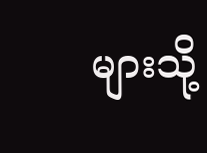များသို့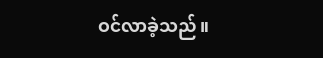ဝင်လာခဲ့သည်။